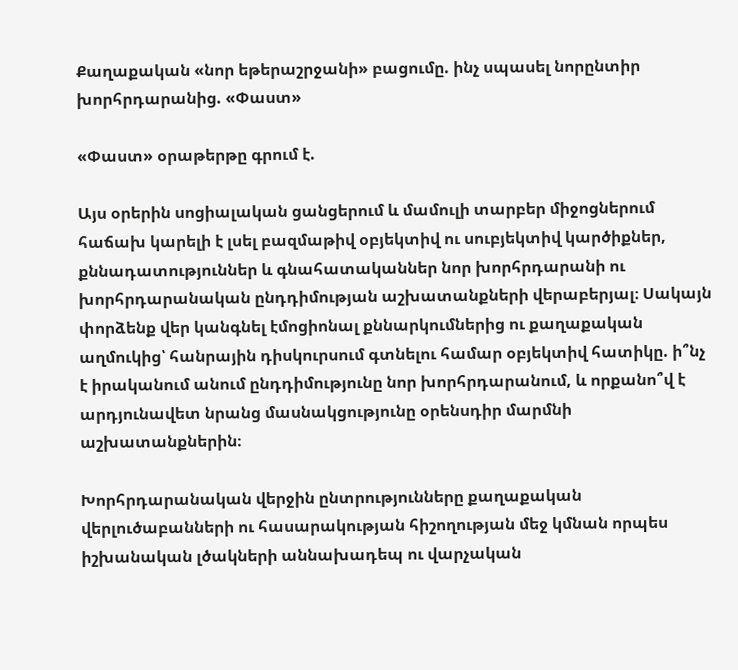Քաղաքական «նոր եթերաշրջանի» բացումը. ինչ սպասել նորընտիր խորհրդարանից. «Փաստ»

«Փաստ» օրաթերթը գրում է.

Այս օրերին սոցիալական ցանցերում և մամուլի տարբեր միջոցներում հաճախ կարելի է լսել բազմաթիվ օբյեկտիվ ու սուբյեկտիվ կարծիքներ, քննադատություններ և գնահատականներ նոր խորհրդարանի ու խորհրդարանական ընդդիմության աշխատանքների վերաբերյալ։ Սակայն փորձենք վեր կանգնել էմոցիոնալ քննարկումներից ու քաղաքական աղմուկից՝ հանրային դիսկուրսում գտնելու համար օբյեկտիվ հատիկը. ի՞նչ է իրականում անում ընդդիմությունը նոր խորհրդարանում, և որքանո՞վ է արդյունավետ նրանց մասնակցությունը օրենսդիր մարմնի աշխատանքներին։

Խորհրդարանական վերջին ընտրությունները քաղաքական վերլուծաբանների ու հասարակության հիշողության մեջ կմնան որպես իշխանական լծակների աննախադեպ ու վարչական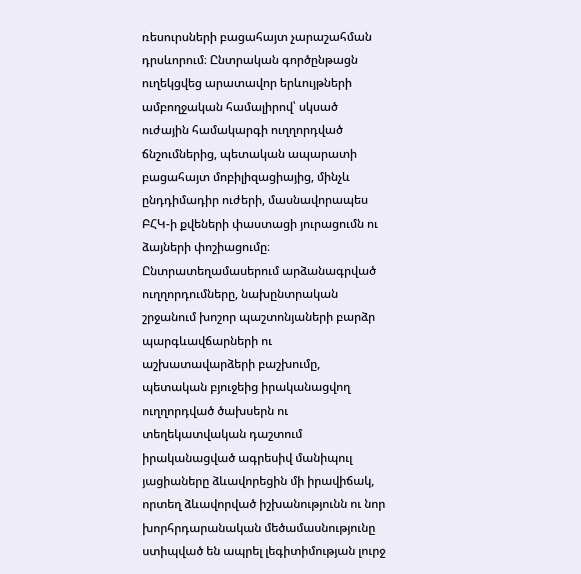ռեսուրսների բացահայտ չարաշահման դրսևորում։ Ընտրական գործընթացն ուղեկցվեց արատավոր երևույթների ամբողջական համալիրով՝ սկսած ուժային համակարգի ուղղորդված ճնշումներից, պետական ապարատի բացահայտ մոբիլիզացիայից, մինչև ընդդիմադիր ուժերի, մասնավորապես ԲՀԿ-ի քվեների փաստացի յուրացումն ու ձայների փոշիացումը։ Ընտրատեղամասերում արձանագրված ուղղորդումները, նախընտրական շրջանում խոշոր պաշտոնյաների բարձր պարգևավճարների ու աշխատավարձերի բաշխումը, պետական բյուջեից իրականացվող ուղղորդված ծախսերն ու տեղեկատվական դաշտում իրականացված ագրեսիվ մանիպուլ յացիաները ձևավորեցին մի իրավիճակ, որտեղ ձևավորված իշխանությունն ու նոր խորհրդարանական մեծամասնությունը ստիպված են ապրել լեգիտիմության լուրջ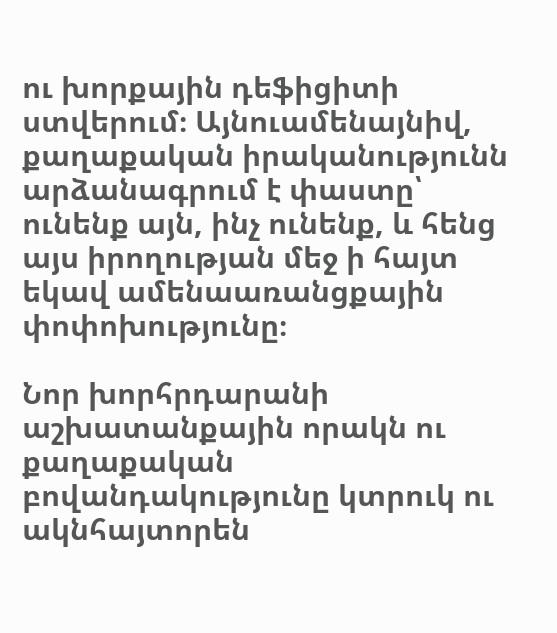ու խորքային դեֆիցիտի ստվերում։ Այնուամենայնիվ, քաղաքական իրականությունն արձանագրում է փաստը՝ ունենք այն, ինչ ունենք, և հենց այս իրողության մեջ ի հայտ եկավ ամենաառանցքային փոփոխությունը։

Նոր խորհրդարանի աշխատանքային որակն ու քաղաքական բովանդակությունը կտրուկ ու ակնհայտորեն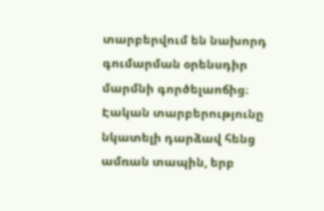տարբերվում են նախորդ գումարման օրենսդիր մարմնի գործելաոճից։ Էական տարբերությունը նկատելի դարձավ հենց ամռան տապին, երբ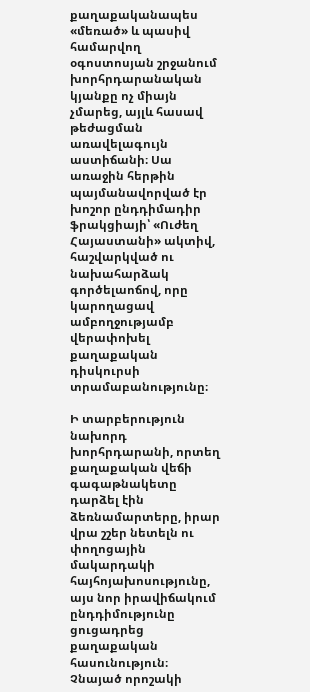քաղաքականապես «մեռած» և պասիվ համարվող օգոստոսյան շրջանում խորհրդարանական կյանքը ոչ միայն չմարեց, այլև հասավ թեժացման առավելագույն աստիճանի։ Սա առաջին հերթին պայմանավորված էր խոշոր ընդդիմադիր ֆրակցիայի՝ «Ուժեղ Հայաստանի» ակտիվ, հաշվարկված ու նախահարձակ գործելաոճով, որը կարողացավ ամբողջությամբ վերափոխել քաղաքական դիսկուրսի տրամաբանությունը։

Ի տարբերություն նախորդ խորհրդարանի, որտեղ քաղաքական վեճի գագաթնակետը դարձել էին ձեռնամարտերը, իրար վրա շշեր նետելն ու փողոցային մակարդակի հայհոյախոսությունը, այս նոր իրավիճակում ընդդիմությունը ցուցադրեց քաղաքական հասունություն։ Չնայած որոշակի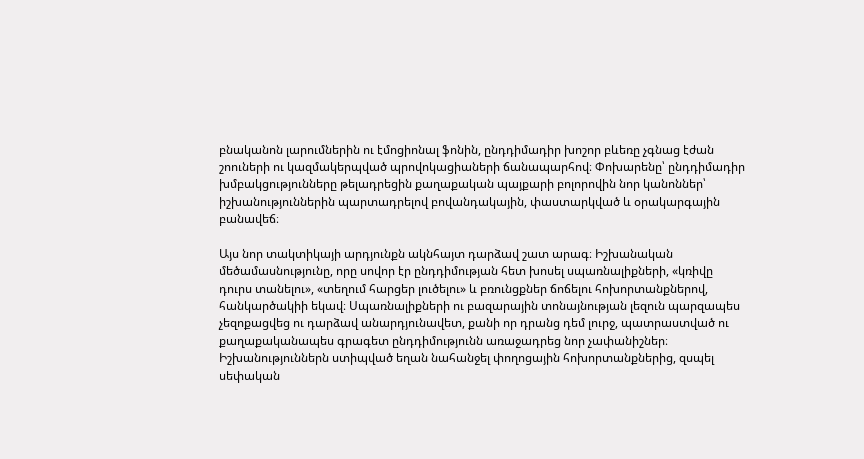բնականոն լարումներին ու էմոցիոնալ ֆոնին, ընդդիմադիր խոշոր բևեռը չգնաց էժան շոուների ու կազմակերպված պրովոկացիաների ճանապարհով։ Փոխարենը՝ ընդդիմադիր խմբակցությունները թելադրեցին քաղաքական պայքարի բոլորովին նոր կանոններ՝ իշխանություններին պարտադրելով բովանդակային, փաստարկված և օրակարգային բանավեճ։

Այս նոր տակտիկայի արդյունքն ակնհայտ դարձավ շատ արագ։ Իշխանական մեծամասնությունը, որը սովոր էր ընդդիմության հետ խոսել սպառնալիքների, «կռիվը դուրս տանելու», «տեղում հարցեր լուծելու» և բռունցքներ ճոճելու հոխորտանքներով, հանկարծակիի եկավ։ Սպառնալիքների ու բազարային տոնայնության լեզուն պարզապես չեզոքացվեց ու դարձավ անարդյունավետ, քանի որ դրանց դեմ լուրջ, պատրաստված ու քաղաքականապես գրագետ ընդդիմությունն առաջադրեց նոր չափանիշներ։ Իշխանություններն ստիպված եղան նահանջել փողոցային հոխորտանքներից, զսպել սեփական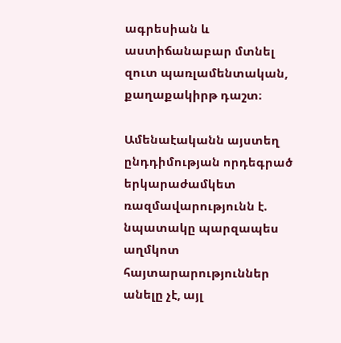ագրեսիան և աստիճանաբար մտնել զուտ պառլամենտական, քաղաքակիրթ դաշտ։

Ամենաէականն այստեղ ընդդիմության որդեգրած երկարաժամկետ ռազմավարությունն է. նպատակը պարզապես աղմկոտ հայտարարություններ անելը չէ, այլ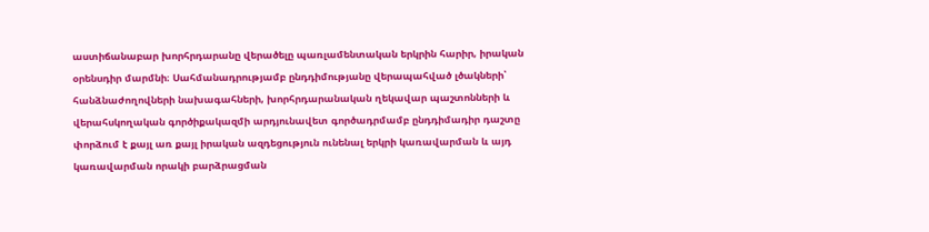աստիճանաբար խորհրդարանը վերածելը պառլամենտական երկրին հարիր, իրական օրենսդիր մարմնի։ Սահմանադրությամբ ընդդիմությանը վերապահված լծակների՝ հանձնաժողովների նախագահների, խորհրդարանական ղեկավար պաշտոնների և վերահսկողական գործիքակազմի արդյունավետ գործադրմամբ ընդդիմադիր դաշտը փորձում է քայլ առ քայլ իրական ազդեցություն ունենալ երկրի կառավարման և այդ կառավարման որակի բարձրացման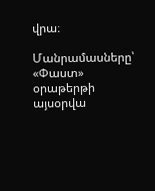վրա։

Մանրամասները՝ «Փաստ» օրաթերթի այսօրվա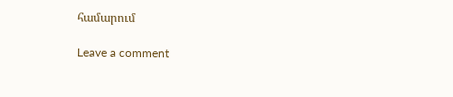համարում

Leave a comment